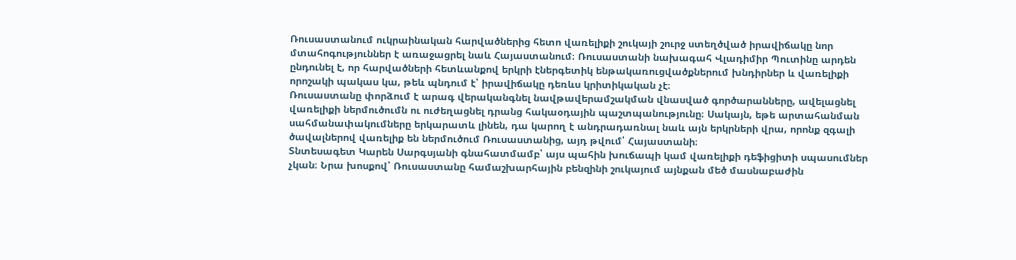Ռուսաստանում ուկրաինական հարվածներից հետո վառելիքի շուկայի շուրջ ստեղծված իրավիճակը նոր մտահոգություններ է առաջացրել նաև Հայաստանում։ Ռուսաստանի նախագահ Վլադիմիր Պուտինը արդեն ընդունել է, որ հարվածների հետևանքով երկրի էներգետիկ ենթակառուցվածքներում խնդիրներ և վառելիքի որոշակի պակաս կա, թեև պնդում է՝ իրավիճակը դեռևս կրիտիկական չէ։
Ռուսաստանը փորձում է արագ վերականգնել նավթավերամշակման վնասված գործարանները, ավելացնել վառելիքի ներմուծումն ու ուժեղացնել դրանց հակաօդային պաշտպանությունը։ Սակայն, եթե արտահանման սահմանափակումները երկարատև լինեն, դա կարող է անդրադառնալ նաև այն երկրների վրա, որոնք զգալի ծավալներով վառելիք են ներմուծում Ռուսաստանից, այդ թվում՝ Հայաստանի։
Տնտեսագետ Կարեն Սարգսյանի գնահատմամբ՝ այս պահին խուճապի կամ վառելիքի դեֆիցիտի սպասումներ չկան։ Նրա խոսքով՝ Ռուսաստանը համաշխարհային բենզինի շուկայում այնքան մեծ մասնաբաժին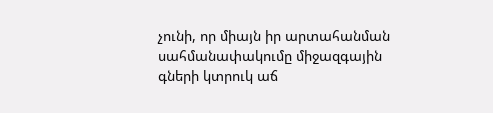չունի, որ միայն իր արտահանման սահմանափակումը միջազգային գների կտրուկ աճ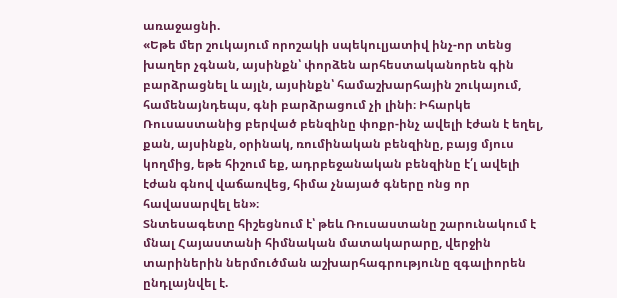առաջացնի.
«Եթե մեր շուկայում որոշակի սպեկուլյատիվ ինչ-որ տենց խաղեր չգնան, այսինքն՝ փորձեն արհեստականորեն գին բարձրացնել և այլն, այսինքն՝ համաշխարհային շուկայում, համենայնդեպս, գնի բարձրացում չի լինի։ Իհարկե Ռուսաստանից բերված բենզինը փոքր-ինչ ավելի էժան է եղել, քան, այսինքն, օրինակ, ռումինական բենզինը, բայց մյուս կողմից, եթե հիշում եք, ադրբեջանական բենզինը է՛լ ավելի էժան գնով վաճառվեց, հիմա չնայած գները ոնց որ հավասարվել են»։
Տնտեսագետը հիշեցնում է՝ թեև Ռուսաստանը շարունակում է մնալ Հայաստանի հիմնական մատակարարը, վերջին տարիներին ներմուծման աշխարհագրությունը զգալիորեն ընդլայնվել է.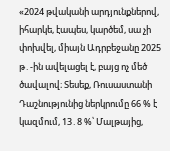«2024 թվականի արդյունքներով, իհարկե, էապես, կարծեմ, սա չի փոխվել, միայն Ադրբեջանը 2025 թ․-ին ավելացել է, բայց ոչ մեծ ծավալով։ Տեսեք, Ռուսաստանի Դաշնությունից ներկրումը 66 % է կազմում, 13․8 %՝ Մալթայից,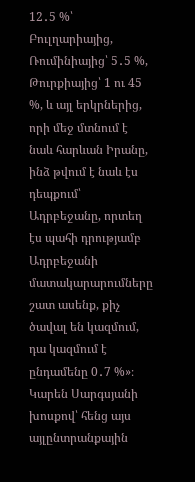12․5 %՝ Բուլղարիայից, Ռումինիայից՝ 5․5 %, Թուրքիայից՝ 1 ու 45 %, և այլ երկրներից, որի մեջ մտնում է նաև հարևան Իրանը, ինձ թվում է նաև էս դեպքում՝ Ադրբեջանը, որտեղ էս պահի դրությամբ Ադրբեջանի մատակարարումները շատ ասենք, քիչ ծավալ են կազմում, դա կազմում է ընդամենը 0․7 %»։
Կարեն Սարգսյանի խոսքով՝ հենց այս այլընտրանքային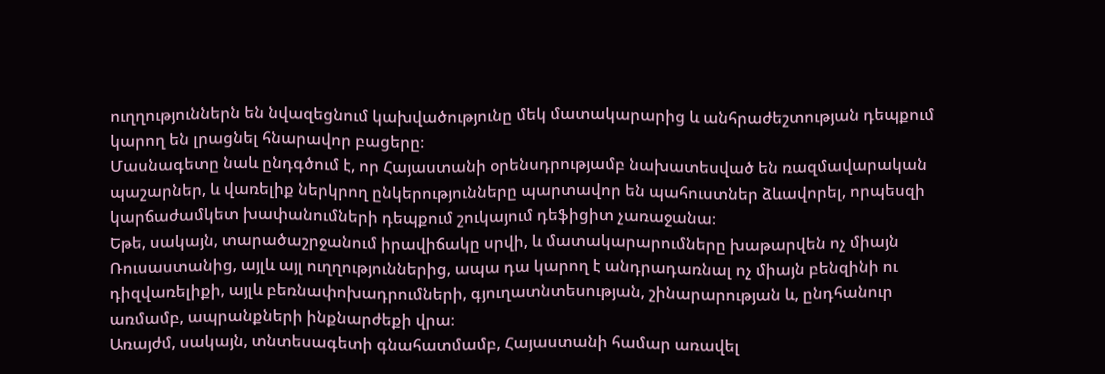ուղղություններն են նվազեցնում կախվածությունը մեկ մատակարարից և անհրաժեշտության դեպքում կարող են լրացնել հնարավոր բացերը։
Մասնագետը նաև ընդգծում է, որ Հայաստանի օրենսդրությամբ նախատեսված են ռազմավարական պաշարներ, և վառելիք ներկրող ընկերությունները պարտավոր են պահուստներ ձևավորել, որպեսզի կարճաժամկետ խափանումների դեպքում շուկայում դեֆիցիտ չառաջանա։
Եթե, սակայն, տարածաշրջանում իրավիճակը սրվի, և մատակարարումները խաթարվեն ոչ միայն Ռուսաստանից, այլև այլ ուղղություններից, ապա դա կարող է անդրադառնալ ոչ միայն բենզինի ու դիզվառելիքի, այլև բեռնափոխադրումների, գյուղատնտեսության, շինարարության և, ընդհանուր առմամբ, ապրանքների ինքնարժեքի վրա։
Առայժմ, սակայն, տնտեսագետի գնահատմամբ, Հայաստանի համար առավել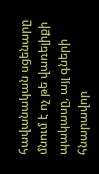հավանական սցենարը մնում է ոչ թե վառելիքի պակասը, այլ գների հնարավոր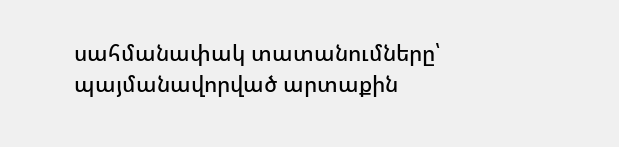սահմանափակ տատանումները՝ պայմանավորված արտաքին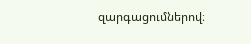զարգացումներով։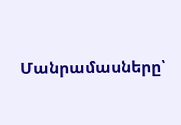Մանրամասները՝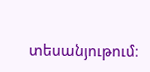տեսանյութում։